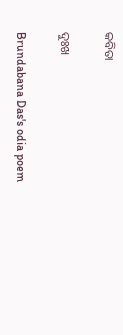କବିତା

ଦୁଃଖ

Brundabana Das's odia poem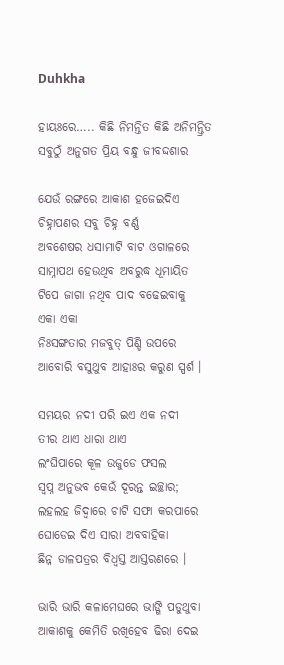Duhkha

ହାୟଃରେ….. କିଛି ନିମନ୍ତିତ କିଛି ଅନିମନ୍ତ୍ରିତ
ସବୁଠୁଁ ଅନୁଗତ ପ୍ରିୟ ବନ୍ଧୁ ଜୀବଦ୍ଦଶାର

ଯେଉଁ ରଙ୍ଗରେ ଆକାଶ ହଜେଇଦିଏ
ଚିହ୍ନାପଣର ସବୁ ଚିହ୍ନ ବର୍ଣ୍ଣ
ଅବଶେଷର ଧସାମାଟି ବାଟ ଓଗାଳରେ
ସାମ୍ନାପଥ ହେଉଥିବ ଅବରୁଦ୍ଧ ଧୂମାୟିତ
ଟିପେ ଜାଗା ନଥିବ ପାଦ ବଢେଇବାକୁ
ଏକା ଏକା
ନିଃସଙ୍ଗତାର ମଜବୁତ୍‌ ପିଣ୍ଡି ଉପରେ
ଆବୋରି ବସୁଥୁବ ଆହାଃର କରୁଣ ସ୍ପର୍ଶ ।

ସମୟର ନଦୀ ପରି ଇଏ ଏକ ନଦୀ
ତୀର ଥାଏ ଧାରା ଥାଏ
ଲଂଘିପାରେ କୂଳ ଉଜୁଡେ ଫସଲ
ସ୍ଵପ୍ନ ଅନୁଭବ କେଉଁ ଦୂରନ୍ତ ଇଚ୍ଛାର;
ଲହଲହ ଜିଦ୍ଵାରେ ଚାଟି ସଫା କରପାରେ
ଘୋଡେଇ ଦିଏ ସାରା ଅବବାହିକା
ଛିନ୍ନ ଡାଳପତ୍ରର ବିଧ୍ଵସ୍ତ ଆସ୍ତରଣରେ ।

ଭାରି ଭାରି କଳାମେଘରେ ଭାଙ୍ଗି ପଡୁଥୁବା
ଆକାଶକୁ କେମିତି ରଖିହେବ ଢିରା ଦେଇ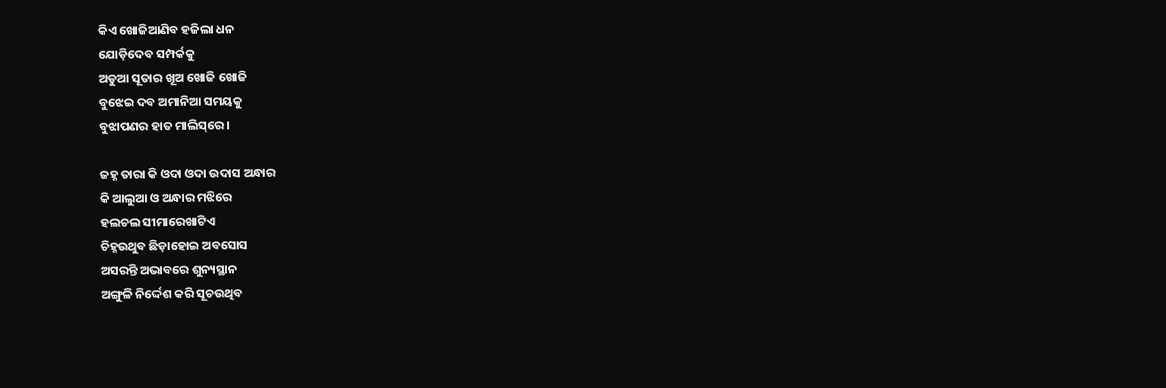କିଏ ଖୋଜିଆଣିବ ହଜିଲା ଧନ
ଯୋଡ଼ିଦେବ ସମ୍ପର୍କକୁ
ଅଡୁଆ ସୂତାର ଖୂଅ ଖୋଜି ଖୋଜି
ବୁଝେଇ ଦବ ଅମାନିଆ ସମୟକୁ
ବୁଝାପଣର ହାତ ମାଲିସ୍‌ରେ ।

ଜହ୍ନ ତାରା କି ଓଦା ଓଦା ଉଦାସ ଅନ୍ଧାର
କି ଆଲୁଆ ଓ ଅନ୍ଧାର ମଝିରେ
ହଲଚଲ ସୀମାରେଖାଟିଏ
ଚିହ୍ନଉଥୁବ ଛିଡ଼ାହୋଇ ଅବସୋସ
ଅସରନ୍ତି ଅଭାବରେ ଶୁନ୍ୟସ୍ଥାନ
ଅଙ୍ଗୁଳି ନିର୍ଦ୍ଦେଶ କରି ସୂଚଉଥିବ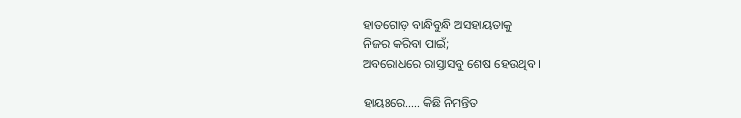ହାତଗୋଡ଼ ବାନ୍ଧିବୁନ୍ଧି ଅସହାୟତାକୁ
ନିଜର କରିବା ପାଇଁ;
ଅବରୋଧରେ ରାସ୍ତାସବୁ ଶେଷ ହେଉଥିବ ।

ହାୟଃରେ….. କିଛି ନିମନ୍ତିତ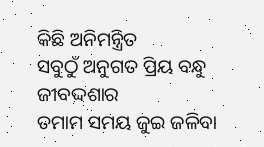କିଛି ଅନିମନ୍ତ୍ରିତ
ସବୁଠୁଁ ଅନୁଗତ ପ୍ରିୟ ବନ୍ଧୁ ଜୀବଦ୍ଦଶାର
ତମାମ ସମୟ ଜୁଇ ଜଳିବା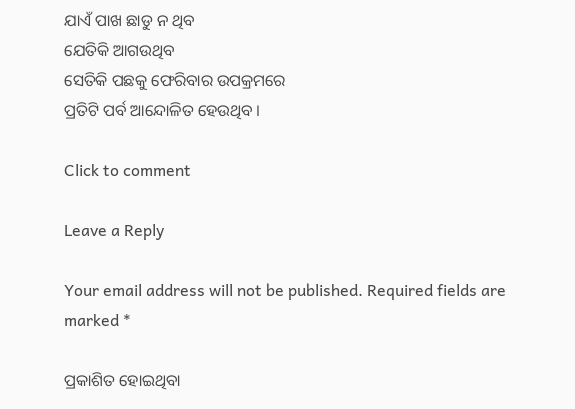ଯାଏଁ ପାଖ ଛାଡୁ ନ ଥିବ
ଯେତିକି ଆଗଉଥିବ
ସେତିକି ପଛକୁ ଫେରିବାର ଉପକ୍ରମରେ
ପ୍ରତିଟି ପର୍ବ ଆନ୍ଦୋଳିତ ହେଉଥିବ ।

Click to comment

Leave a Reply

Your email address will not be published. Required fields are marked *

ପ୍ରକାଶିତ ହୋଇଥିବା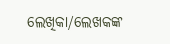ଲେଖିକା/ଲେଖକଙ୍କ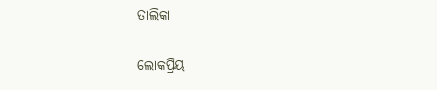ତାଲିକା

ଲୋକପ୍ରିୟ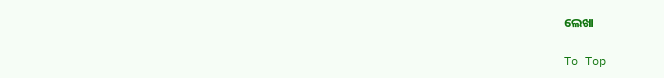ଲେଖା

To Top